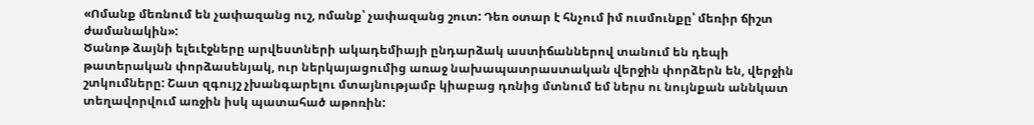«Ոմանք մեռնում են չափազանց ուշ, ոմանք՝ չափազանց շուտ: Դեռ օտար է հնչում իմ ուսմունքը՝ մեռիր ճիշտ ժամանակին»:
Ծանոթ ձայնի ելեւէջները արվեստների ակադեմիայի ընդարձակ աստիճաններով տանում են դեպի թատերական փորձասենյակ, ուր ներկայացումից առաջ նախապատրաստական վերջին փորձերն են, վերջին շտկումները: Շատ զգույշ չխանգարելու մտայնությամբ կիաբաց դռնից մտնում եմ ներս ու նույնքան աննկատ տեղավորվում առջին իսկ պատահած աթոռին: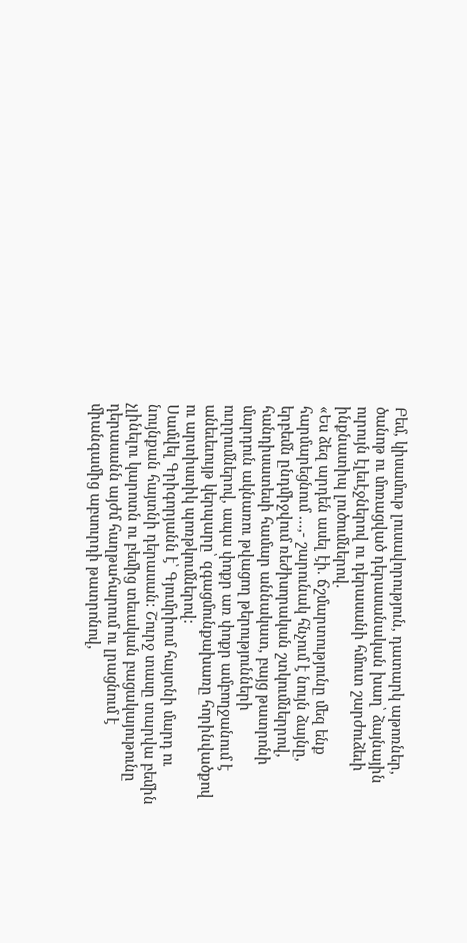Բեմ, կիսամութ լուսավորություն, դատարկ աթոռներ, ծանոթ ու մոռացված դերասանական խաղ՝ ձայնային ուրույն էլեւէջներով ու դերասանի հմուտ շարժուձեւի ինքնատիպ լուծումներով.
«Ես ձեզ արդեն ասել էի. ճշմարտությունը մեզ ենք հարմարեցնում …,- շարունակ հնչում է նույն ձայնը, երբեմն ընդմիջվում ռեժիսորական շտկումներրով, հանդիսատեսի համար աննակատ, բայց թատրոնի մարդուն ակնառու թվացող թերությունների ուղղումներով, ապա փոքր առ փոքր ամբողջանում է անեւեւույթ կերպարը՝ զգացմունքախառը հորինվածքով ու արտիստիկ պոռթկումներով:
Սամվել Գրիգորյանն է՝ Գյումրիում հայտնի մարդ ու նույնքան հայտնի դերասան: Շուրջ տասը տարվա բեմին չլինելու կարոտն ու բեմից տեւական բացակայութունը դերասանն այժմ հաղթահարում ու լրացնում է միանգամից աբսուրդի թատրոնով,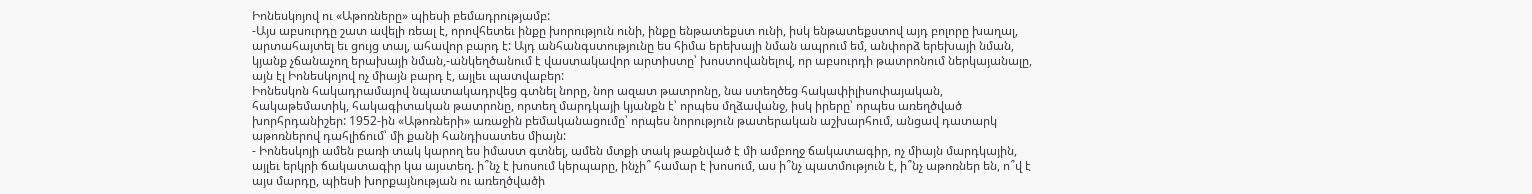Իոնեսկոյով ու «Աթոռները» պիեսի բեմադրությամբ:
-Այս աբսուրդը շատ ավելի ռեալ է, որովհետեւ ինքը խորություն ունի, ինքը ենթատեքստ ունի, իսկ ենթատեքստով այդ բոլորը խաղալ, արտահայտել եւ ցույց տալ, ահավոր բարդ է: Այդ անհանգստությունը ես հիմա երեխայի նման ապրում եմ, անփորձ երեխայի նման, կյանք չճանաչող երախայի նման,-անկեղծանում է վաստակավոր արտիստը՝ խոստովանելով, որ աբսուրդի թատրոնում ներկայանալը, այն էլ Իոնեսկոյով ոչ միայն բարդ է, այլեւ պատվաբեր:
Իոնեսկոն հակադրամայով նպատակադրվեց գտնել նորը, նոր ազատ թատրոնը, նա ստեղծեց հակափիլիսոփայական, հակաթեմատիկ, հակագիտական թատրոնը, որտեղ մարդկայի կյանքն է՝ որպես մղձավանջ, իսկ իրերը՝ որպես առեղծված խորհրդանիշեր: 1952-ին «Աթոռների» առաջին բեմականացումը՝ որպես նորություն թատերական աշխարհում, անցավ դատարկ աթոռներով դահլիճում՝ մի քանի հանդիսատես միայն:
- Իոնեսկոյի ամեն բառի տակ կարող ես իմաստ գտնել, ամեն մտքի տակ թաքնված է մի ամբողջ ճակատագիր, ոչ միայն մարդկային, այլեւ երկրի ճակատագիր կա այստեղ. ի՞նչ է խոսում կերպարը, ինչի՞ համար է խոսում, աս ի՞նչ պատմություն է, ի՞նչ աթոռներ են, ո՞վ է այս մարդը, պիեսի խորքայնության ու առեղծվածի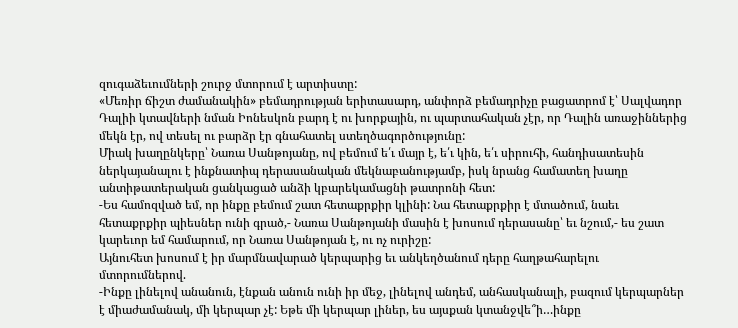զուգաձեւումների շուրջ մտորում է արտիստը:
«Մեռիր ճիշտ ժամանակին» բեմադրության երիտասարդ, անփորձ բեմադրիչը բացատրոմ է՝ Սալվադոր Դալիի կտավների նման Իոնեսկոն բարդ է ու խորքային, ու պարտահական չէր, որ Դալին առաջիններից մեկն էր, ով տեսել ու բարձր էր գնահատել ստեղծագործությունը:
Միակ խաղընկերը՝ Նառա Սանթոյանը, ով բեմում ե՛ւ մայր է, ե՛ւ կին, ե՛ւ սիրուհի, հանդիսատեսին ներկայանալու է ինքնատիպ դերասանական մեկնաբանությամբ, իսկ նրանց համատեղ խաղը անտիթատերական ցանկացած անձի կբարեկամացնի թատրոնի հետ:
-Ես համոզված եմ, որ ինքը բեմում շատ հետաքրքիր կլինի: Նա հետաքրքիր է մտածում, նաեւ հետաքրքիր պիեսներ ունի գրած,- Նառա Սանթոյանի մասին է խոսում դերասանը՝ եւ նշում,- ես շատ կարեւոր եմ համարում, որ Նառա Սանթոյան է, ու ոչ ուրիշը:
Այնուհետ խոսում է իր մարմնավարած կերպարից եւ անկեղծանում դերը հաղթահարելու մտորումներով.
-Ինքը լինելով անանուն, էնքան անուն ունի իր մեջ, լինելով անդեմ, անհասկանալի, բազում կերպարներ է միաժամանակ, մի կերպար չէ: Եթե մի կերպար լիներ, ես այսքան կտանջվե՞ի…ինքը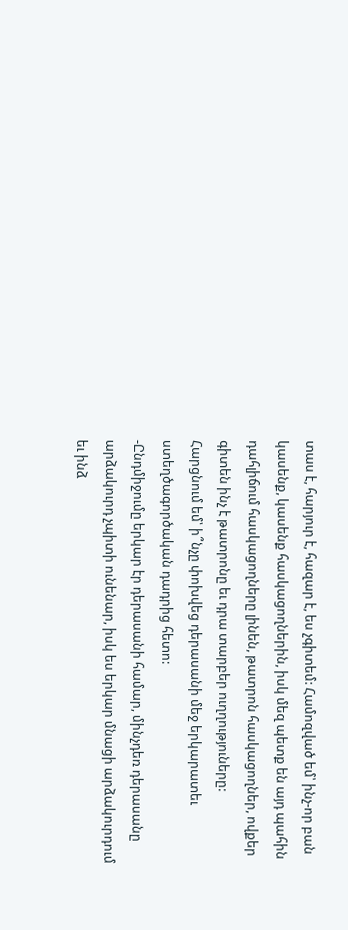տաս է, հարյուր է, հազար է, ես չգիտեմ: Համոզված եմ՝ ինչ-որ բան կասենք, կասենք հասկացողներին, իսկ մեզ պետք են այդ պահին դահլիճում հասկացողները լինեն, թատրոն հասկացողներ, ովքեր գիտեն ինչ է թատրոնը եւ դրա տարբեր ուղղություները:
Հարցնում եմ՝ ի՞նչը փոխվեց դերասանի մեջ երկարատեւ ստեղծագործական դադրից հետո:
-Ընդմիջումը երկար էր դերասանի համար, մինչդեռ դերասանը արձակուրդ չպիտի ունենար, իսկ ես երկար մնացի արձակուրդում եւ ինձ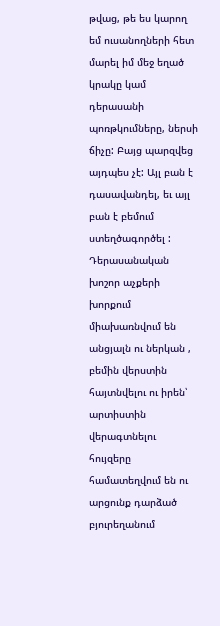թվաց, թե ես կարող եմ ուսանողների հետ մարել իմ մեջ եղած կրակը կամ դերասանի պոռթկումները, ներսի ճիչը: Բայց պարզվեց այդպես չէ: Այլ բան է դասավանդել, եւ այլ բան է բեմում ստեղծագործել :
Դերասանական խոշոր աչքերի խորքում միախառնվում են անցյալն ու ներկան , բեմին վերստին հայտնվելու ու իրեն՝ արտիստին վերագտնելու հույզերը համատեղվում են ու արցունք դարձած բյուրեղանում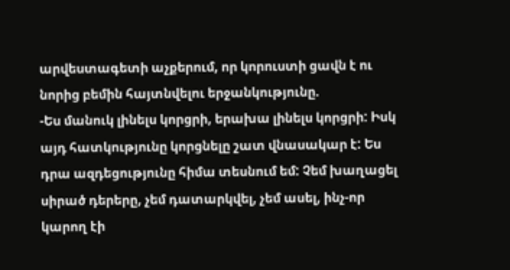արվեստագետի աչքերում, որ կորուստի ցավն է ու նորից բեմին հայտնվելու երջանկությունը.
-Ես մանուկ լինելս կորցրի, երախա լինելս կորցրի: Իսկ այդ հատկությունը կորցնելը շատ վնասակար է: Ես դրա ազդեցությունը հիմա տեսնում եմ: Չեմ խաղացել սիրած դերերը, չեմ դատարկվել, չեմ ասել, ինչ-որ կարող էի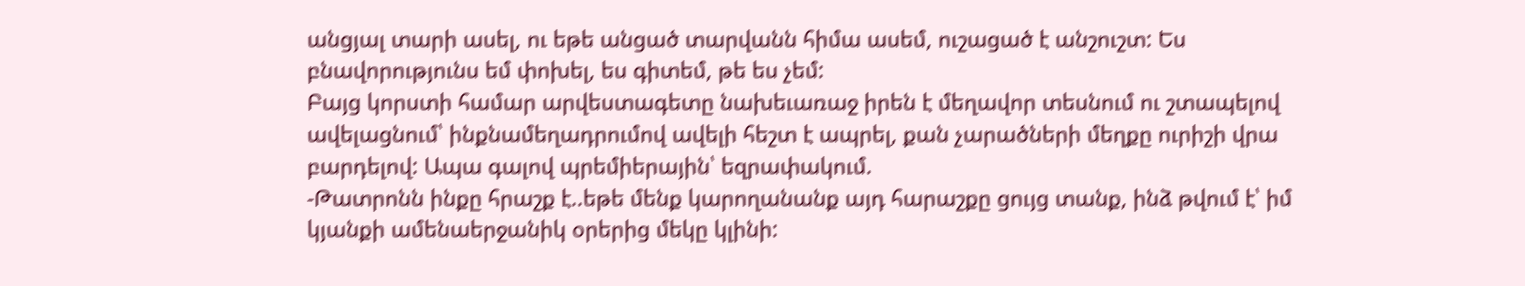անցյալ տարի ասել, ու եթե անցած տարվանն հիմա ասեմ, ուշացած է անշուշտ: Ես բնավորությունս եմ փոխել, ես գիտեմ, թե ես չեմ:
Բայց կորստի համար արվեստագետը նախեւառաջ իրեն է մեղավոր տեսնում ու շտապելով ավելացնում՝ ինքնամեղադրումով ավելի հեշտ է ապրել, քան չարածների մեղքը ուրիշի վրա բարդելով: Ապա գալով պրեմիերային՝ եզրափակում.
-Թատրոնն ինքը հրաշք է..եթե մենք կարողանանք այդ հարաշքը ցույց տանք, ինձ թվում է՝ իմ կյանքի ամենաերջանիկ օրերից մեկը կլինի: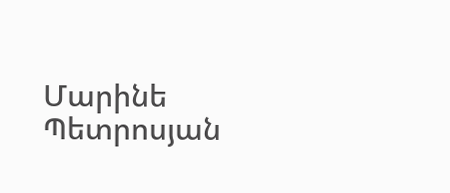Մարինե Պետրոսյան